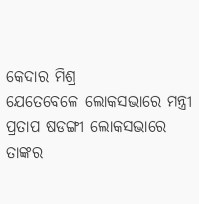କେଦାର ମିଶ୍ର
ଯେତେବେଳେ ଲୋକସଭାରେ ମନ୍ତ୍ରୀ ପ୍ରତାପ ଷଡଙ୍ଗୀ ଲୋକସଭାରେ ତାଙ୍କର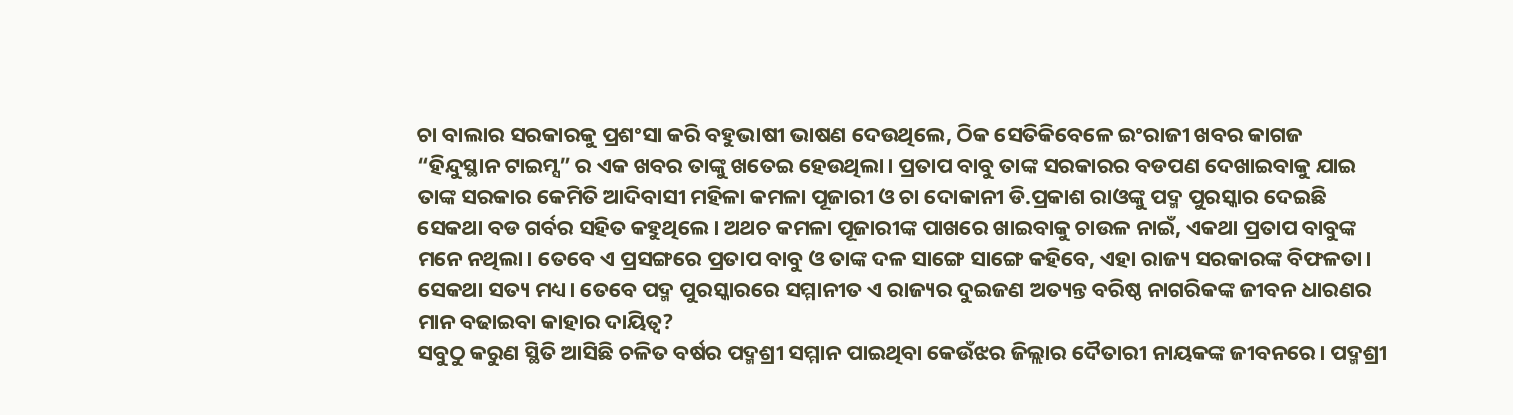ଚା ବାଲାର ସରକାରକୁ ପ୍ରଶଂସା କରି ବହୁଭାଷୀ ଭାଷଣ ଦେଉଥିଲେ, ଠିକ ସେତିକିବେଳେ ଇଂରାଜୀ ଖବର କାଗଜ “ହିନ୍ଦୁସ୍ଥାନ ଟାଇମ୍ସ” ର ଏକ ଖବର ତାଙ୍କୁ ଖତେଇ ହେଉଥିଲା। ପ୍ରତାପ ବାବୁ ତାଙ୍କ ସରକାରର ବଡପଣ ଦେଖାଇବାକୁ ଯାଇ ତାଙ୍କ ସରକାର କେମିତି ଆଦିବାସୀ ମହିଳା କମଳା ପୂଜାରୀ ଓ ଚା ଦୋକାନୀ ଡି.ପ୍ରକାଶ ରାଓଙ୍କୁ ପଦ୍ମ ପୁରସ୍କାର ଦେଇଛି ସେକଥା ବଡ ଗର୍ବର ସହିତ କହୁଥିଲେ। ଅଥଚ କମଳା ପୂଜାରୀଙ୍କ ପାଖରେ ଖାଇବାକୁ ଚାଉଳ ନାଇଁ, ଏକଥା ପ୍ରତାପ ବାବୁଙ୍କ ମନେ ନଥିଲା। ତେବେ ଏ ପ୍ରସଙ୍ଗରେ ପ୍ରତାପ ବାବୁ ଓ ତାଙ୍କ ଦଳ ସାଙ୍ଗେ ସାଙ୍ଗେ କହିବେ, ଏହା ରାଜ୍ୟ ସରକାରଙ୍କ ବିଫଳତା। ସେକଥା ସତ୍ୟ ମଧ୍ୟ। ତେବେ ପଦ୍ମ ପୁରସ୍କାରରେ ସମ୍ମାନୀତ ଏ ରାଜ୍ୟର ଦୁଇଜଣ ଅତ୍ୟନ୍ତ ବରିଷ୍ଠ ନାଗରିକଙ୍କ ଜୀବନ ଧାରଣର ମାନ ବଢାଇବା କାହାର ଦାୟିତ୍ଵ?
ସବୁଠୁ କରୁଣ ସ୍ଥିତି ଆସିଛି ଚଳିତ ବର୍ଷର ପଦ୍ମଶ୍ରୀ ସମ୍ମାନ ପାଇଥିବା କେଉଁଝର ଜିଲ୍ଲାର ଦୈତାରୀ ନାୟକଙ୍କ ଜୀବନରେ। ପଦ୍ମଶ୍ରୀ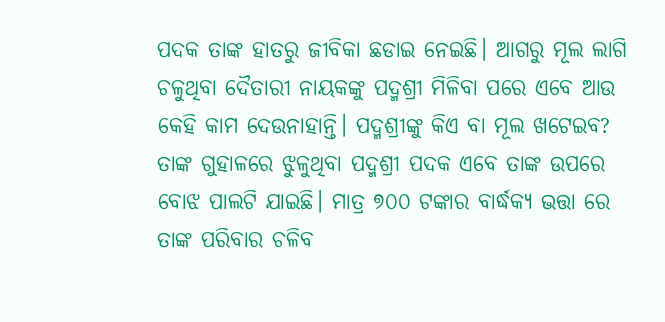ପଦକ ତାଙ୍କ ହାତରୁ ଜୀବିକା ଛଡାଇ ନେଇଛି। ଆଗରୁ ମୂଲ ଲାଗି ଚଳୁଥିବା ଦୈତାରୀ ନାୟକଙ୍କୁ ପଦ୍ମଶ୍ରୀ ମିଳିବା ପରେ ଏବେ ଆଉ କେହି କାମ ଦେଉନାହାନ୍ତି। ପଦ୍ମଶ୍ରୀଙ୍କୁ କିଏ ବା ମୂଲ ଖଟେଇବ? ତାଙ୍କ ଗୁହାଳରେ ଝୁଳୁଥିବା ପଦ୍ମଶ୍ରୀ ପଦକ ଏବେ ତାଙ୍କ ଉପରେ ବୋଝ ପାଲଟି ଯାଇଛି। ମାତ୍ର ୭୦୦ ଟଙ୍କାର ବାର୍ଦ୍ଧକ୍ୟ ଭତ୍ତା ରେ ତାଙ୍କ ପରିବାର ଚଳିବ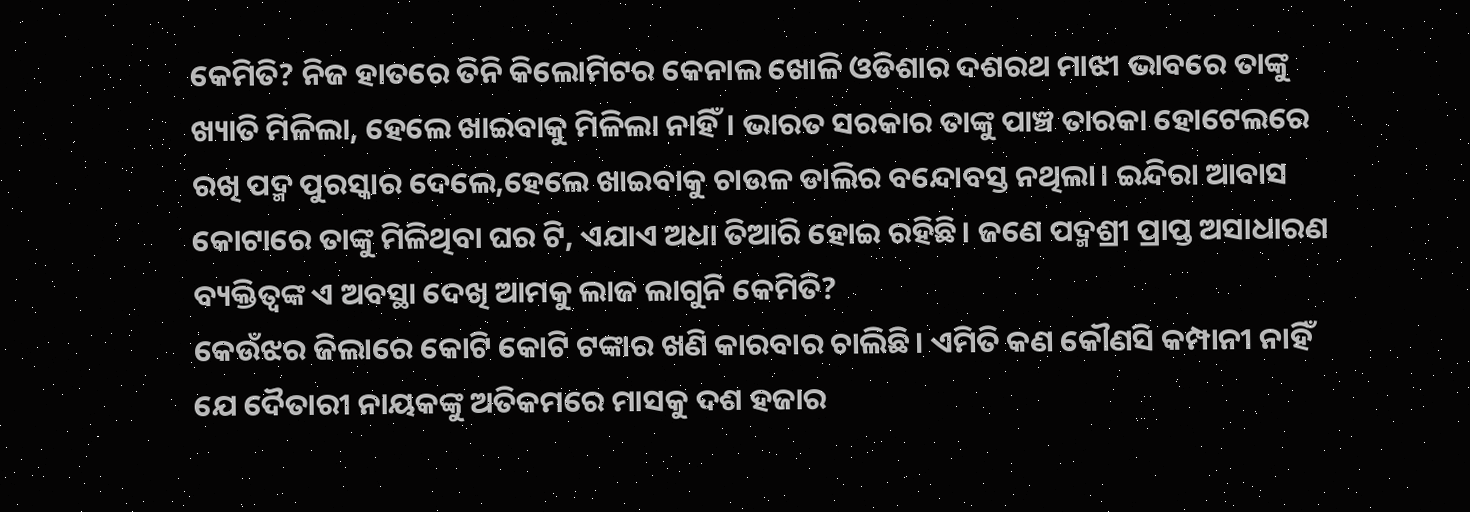କେମିତି? ନିଜ ହାତରେ ତିନି କିଲୋମିଟର କେନାଲ ଖୋଳି ଓଡିଶାର ଦଶରଥ ମାଝୀ ଭାବରେ ତାଙ୍କୁ ଖ୍ୟାତି ମିଳିଲା, ହେଲେ ଖାଇବାକୁ ମିଳିଲା ନାହିଁ। ଭାରତ ସରକାର ତାଙ୍କୁ ପାଞ୍ଚ ତାରକା ହୋଟେଲରେ ରଖି ପଦ୍ମ ପୁରସ୍କାର ଦେଲେ,ହେଲେ ଖାଇବାକୁ ଚାଉଳ ଡାଲିର ବନ୍ଦୋବସ୍ତ ନଥିଲା। ଇନ୍ଦିରା ଆବାସ କୋଟାରେ ତାଙ୍କୁ ମିଳିଥିବା ଘର ଟି, ଏଯାଏ ଅଧା ତିଆରି ହୋଇ ରହିଛି। ଜଣେ ପଦ୍ମଶ୍ରୀ ପ୍ରାପ୍ତ ଅସାଧାରଣ ବ୍ୟକ୍ତିତ୍ବଙ୍କ ଏ ଅବସ୍ଥା ଦେଖି ଆମକୁ ଲାଜ ଲାଗୁନି କେମିତି?
କେଉଁଝର ଜିଲାରେ କୋଟି କୋଟି ଟଙ୍କାର ଖଣି କାରବାର ଚାଲିଛି। ଏମିତି କଣ କୌଣସି କମ୍ପାନୀ ନାହିଁ ଯେ ଦୈତାରୀ ନାୟକଙ୍କୁ ଅତିକମରେ ମାସକୁ ଦଶ ହଜାର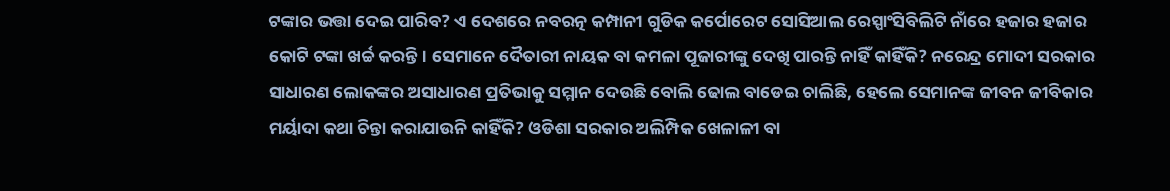ଟଙ୍କାର ଭତ୍ତା ଦେଇ ପାରିବ? ଏ ଦେଶରେ ନବରତ୍ନ କମ୍ପାନୀ ଗୁଡିକ କର୍ପୋରେଟ ସୋସିଆଲ ରେସ୍ପାଂସିବିଲିଟି ନାଁରେ ହଜାର ହଜାର କୋଟି ଟଙ୍କା ଖର୍ଚ୍ଚ କରନ୍ତି। ସେମାନେ ଦୈତାରୀ ନାୟକ ବା କମଳା ପୂଜାରୀଙ୍କୁ ଦେଖି ପାରନ୍ତି ନାହିଁ କାହିଁକି? ନରେନ୍ଦ୍ର ମୋଦୀ ସରକାର ସାଧାରଣ ଲୋକଙ୍କର ଅସାଧାରଣ ପ୍ରତିଭାକୁ ସମ୍ମାନ ଦେଉଛି ବୋଲି ଢୋଲ ବାଡେଇ ଚାଲିଛି, ହେଲେ ସେମାନଙ୍କ ଜୀବନ ଜୀବିକାର ମର୍ୟାଦା କଥା ଚିନ୍ତା କରାଯାଉନି କାହିଁକି? ଓଡିଶା ସରକାର ଅଲିମ୍ପିକ ଖେଳାଳୀ ବା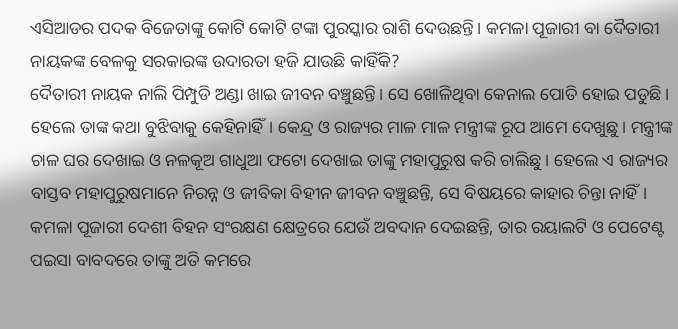ଏସିଆଡର ପଦକ ବିଜେତାଙ୍କୁ କୋଟି କୋଟି ଟଙ୍କା ପୁରସ୍କାର ରାଶି ଦେଉଛନ୍ତି। କମଳା ପୂଜାରୀ ବା ଦୈତାରୀ ନାୟକଙ୍କ ବେଳକୁ ସରକାରଙ୍କ ଉଦାରତା ହଜି ଯାଉଛି କାହିଁକି?
ଦୈତାରୀ ନାୟକ ନାଲି ପିମ୍ପୁଡି ଅଣ୍ଡା ଖାଇ ଜୀବନ ବଞ୍ଚୁଛନ୍ତି। ସେ ଖୋଳିଥିବା କେନାଲ ପୋତି ହୋଇ ପଡୁଛି। ହେଲେ ତାଙ୍କ କଥା ବୁଝିବାକୁ କେହିନାହିଁ। କେନ୍ଦ୍ର ଓ ରାଜ୍ୟର ମାଳ ମାଳ ମନ୍ତ୍ରୀଙ୍କ ରୂପ ଆମେ ଦେଖୁଛୁ। ମନ୍ତ୍ରୀଙ୍କ ଚାଳ ଘର ଦେଖାଇ ଓ ନଳକୂଅ ଗାଧୁଆ ଫଟୋ ଦେଖାଇ ତାଙ୍କୁ ମହାପୁରୁଷ କରି ଚାଲିଛୁ। ହେଲେ ଏ ରାଜ୍ୟର ବାସ୍ତବ ମହାପୁରୁଷମାନେ ନିରନ୍ନ ଓ ଜୀବିକା ବିହୀନ ଜୀବନ ବଞ୍ଚୁଛନ୍ତି, ସେ ବିଷୟରେ କାହାର ଚିନ୍ତା ନାହିଁ। କମଳା ପୂଜାରୀ ଦେଶୀ ବିହନ ସଂରକ୍ଷଣ କ୍ଷେତ୍ରରେ ଯେଉଁ ଅବଦାନ ଦେଇଛନ୍ତି, ତାର ରୟାଲଟି ଓ ପେଟେଣ୍ଟ ପଇସା ବାବଦରେ ତାଙ୍କୁ ଅତି କମରେ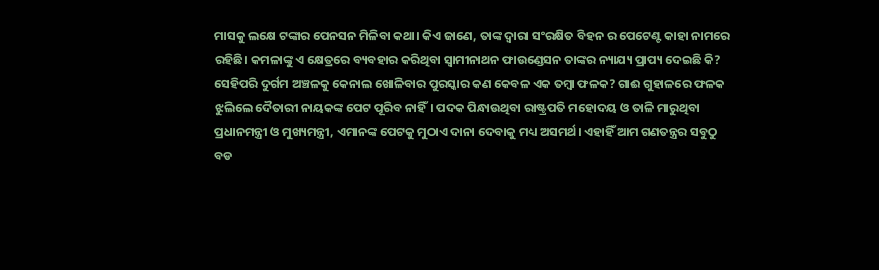ମାସକୁ ଲକ୍ଷେ ଟଙ୍କାର ପେନସନ ମିଳିବା କଥା। କିଏ ଜାଣେ, ତାଙ୍କ ଦ୍ଵାରା ସଂରକ୍ଷିତ ବିହନ ର ପେଟେଣ୍ଟ କାହା ନାମରେ ରହିଛି। କମଳାଙ୍କୁ ଏ କ୍ଷେତ୍ରରେ ବ୍ୟବହାର କରିଥିବା ସ୍ବାମୀନାଥନ ଫାଉଣ୍ଡେସନ ତାଙ୍କର ନ୍ୟାଯ୍ୟ ପ୍ରାପ୍ୟ ଦେଇଛି କି?
ସେହିପରି ଦୁର୍ଗମ ଅଞ୍ଚଳକୁ କେନାଲ ଖୋଳିବାର ପୁରସ୍କାର କଣ କେବଳ ଏକ ତମ୍ବା ଫଳକ? ଗାଈ ଗୁହାଳରେ ଫଳକ ଝୁଲିଲେ ଦୈତାରୀ ନାୟକଙ୍କ ପେଟ ପୂରିବ ନାହିଁ। ପଦକ ପିନ୍ଧାଉଥିବା ରାଷ୍ଟ୍ରପତି ମହୋଦୟ ଓ ତାଳି ମାରୁଥିବା ପ୍ରଧାନମନ୍ତ୍ରୀ ଓ ମୁଖ୍ୟମନ୍ତ୍ରୀ, ଏମାନଙ୍କ ପେଟକୁ ମୁଠାଏ ଦାନା ଦେବାକୁ ମଧ୍ୟ ଅସମର୍ଥ। ଏହାହିଁ ଆମ ଗଣତନ୍ତ୍ରର ସବୁଠୁ ବଡ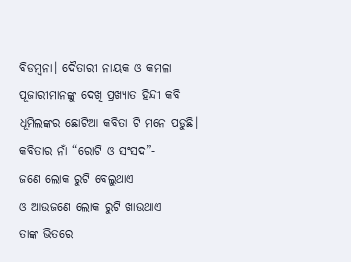ବିଡମ୍ବନା। ଦୈତାରୀ ନାୟକ ଓ କମଳା ପୂଜାରୀମାନଙ୍କୁ ଦେଖି ପ୍ରଖ୍ୟାତ ହିନ୍ଦୀ କବି ଧୂମିଲଙ୍କର ଛୋଟିଆ କବିତା ଟି ମନେ ପଡୁଛି। କବିତାର ନାଁ “ରୋଟି ଓ ସଂସଦ”-
ଜଣେ ଲୋକ ରୁଟି ବେଲୁଥାଏ
ଓ ଆଉଜଣେ ଲୋକ ରୁଟି ଖାଉଥାଏ
ତାଙ୍କ ଭିତରେ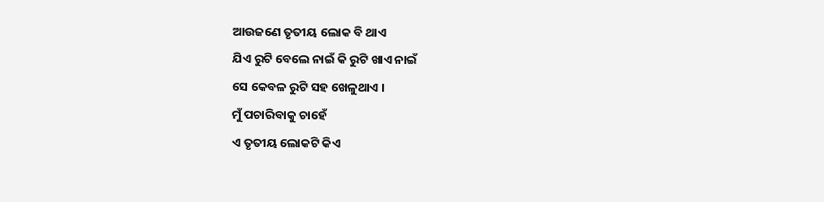ଆଉଜଣେ ତୃତୀୟ ଲୋକ ବି ଥାଏ
ଯିଏ ରୁଟି ବେଲେ ନାଇଁ କି ରୁଟି ଖାଏ ନାଇଁ
ସେ କେବଳ ରୁଟି ସହ ଖେଳୁଥାଏ ।
ମୁଁ ପଚାରିବାକୁ ଚାହେଁ
ଏ ତୃତୀୟ ଲୋକଟି କିଏ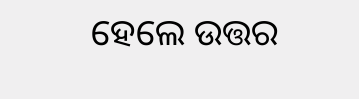ହେଲେ ଉତ୍ତର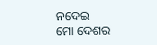ନଦେଇ
ମୋ ଦେଶର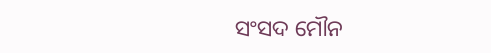ସଂସଦ ମୌନ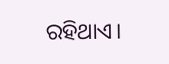ରହିଥାଏ।